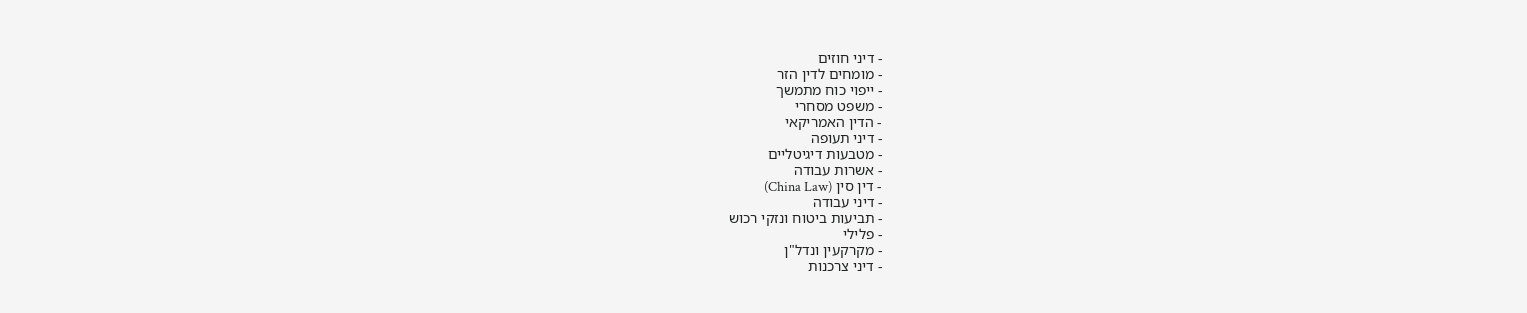- דיני חוזים
- מומחים לדין הזר
- ייפוי כוח מתמשך
- משפט מסחרי
- הדין האמריקאי
- דיני תעופה
- מטבעות דיגיטליים
- אשרות עבודה
- דין סין (China Law)
- דיני עבודה
- תביעות ביטוח ונזקי רכוש
- פלילי
- מקרקעין ונדל"ן
- דיני צרכנות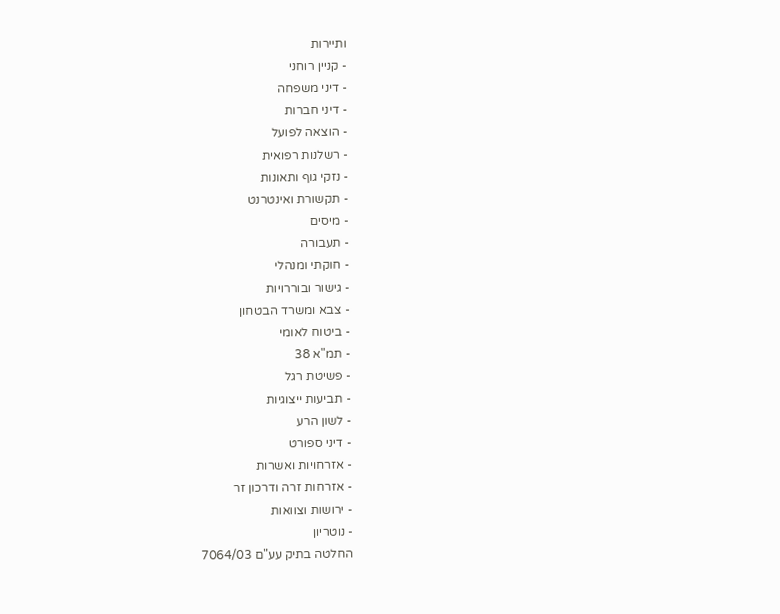ותיירות
- קניין רוחני
- דיני משפחה
- דיני חברות
- הוצאה לפועל
- רשלנות רפואית
- נזקי גוף ותאונות
- תקשורת ואינטרנט
- מיסים
- תעבורה
- חוקתי ומנהלי
- גישור ובוררויות
- צבא ומשרד הבטחון
- ביטוח לאומי
- תמ"א 38
- פשיטת רגל
- תביעות ייצוגיות
- לשון הרע
- דיני ספורט
- אזרחויות ואשרות
- אזרחות זרה ודרכון זר
- ירושות וצוואות
- נוטריון
החלטה בתיק עע"ם 7064/03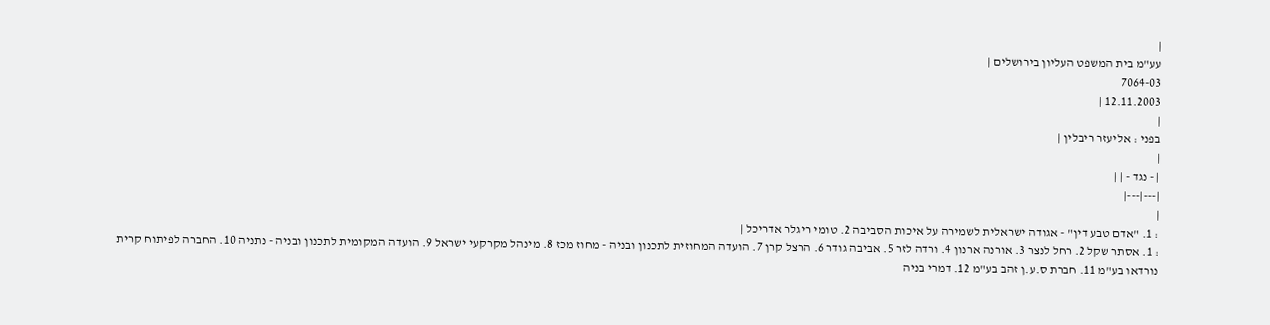|
עע"מ בית המשפט העליון בירושלים |
7064-03
12.11.2003 |
|
בפני : אליעזר ריבלין |
|
| - נגד - | |
|---|---|
|
: 1. "אדם טבע דין" - אגודה ישראלית לשמירה על איכות הסביבה 2. טומי ריגלר אדריכל |
: 1. אסתר שקל 2. רחל לנצר 3. אורנה ארנון 4. ורדה לזר 5. אביבה גודר 6. הרצל קרן 7. הועדה המחוזית לתכנון ובניה - מחוז מכז 8. מינהל מקרקעי ישראל 9. הועדה המקומית לתכנון ובניה - נתניה 10. החברה לפיתוח קרית נורדאו בע"מ 11. חברת ס.ע.ן זהב בע"מ 12. דמרי בניה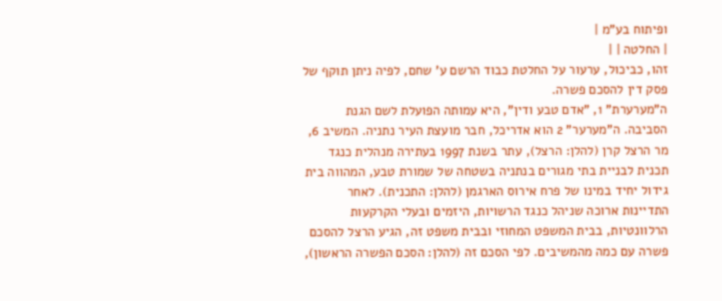ופיתוח בע"מ |
| החלטה | |
זהו, כביכול, ערעור על החלטת כבוד הרשם ע' שחם, לפיה ניתן תוקף של פסק דין להסכם פשרה.
ה"מערערת" 1, "אדם טבע ודין", היא עמותה הפועלת לשם הגנת הסביבה. ה"מערער" 2 הוא אדריכל, חבר מועצת העיר נתניה. המשיב 6, מר הרצל קרן (להלן: הרצל), עתר בשנת 1997 בעתירה מנהלית כנגד תכנית לבניית בתי מגורים בנתניה בשטחה של שמורת טבע, המהווה בית גידול יחיד במינו של פרח אירוס הארגמן (להלן: התכנית). לאחר התדיינות ארוכה שניהל כנגד הרשויות, היזמים ובעלי הקרקעות הרלוונטיות, בבית המשפט המחוזי ובבית משפט זה, הגיע הרצל להסכם פשרה עם כמה מהמשיבים. לפי הסכם זה (להלן: הסכם הפשרה הראשון),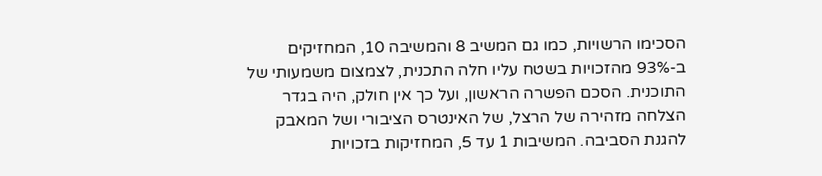הסכימו הרשויות, כמו גם המשיב 8 והמשיבה 10, המחזיקים ב-93% מהזכויות בשטח עליו חלה התכנית, לצמצום משמעותי של התוכנית. הסכם הפשרה הראשון, ועל כך אין חולק, היה בגדר הצלחה מזהירה של הרצל, של האינטרס הציבורי ושל המאבק להגנת הסביבה. המשיבות 1 עד 5, המחזיקות בזכויות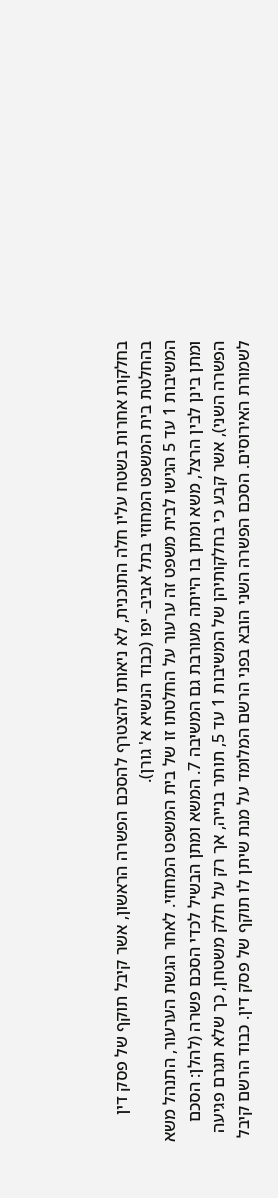בחלקות אחרות בשטח עליו חלה התוכנית, לא ניאותו להצטרף להסכם הפשרה הראשון, אשר קיבל תוקף של פסק דין בהחלטת בית המשפט המחוזי בתל אביב- יפו (כבוד הנשיא א' גורן).
המשיבות 1 עד 5 הגישו לבית משפט זה ערעור על החלטתו זו של בית המשפט המחוזי. לאחר הגשת הערעור, התנהל משא ומתן בינן לבין הרצל, משא ומתן בו הייתה מעורבת גם המשיבה 7. המשא ומתן הבשיל לכדי הסכם פשרה (להלן: הסכם הפשרה השני), אשר קבע כי בחלקותיהן של המשיבות 1 עד 5, תותר בנייה, אך רק על חלק משטחן, כך שלא תגרם פגיעה לשמורת האירוסים. הסכם הפשרה השני הובא בפני הרשם המלומד על מנת שיתן לו תוקף של פסק דין. כבוד הרשם קיבל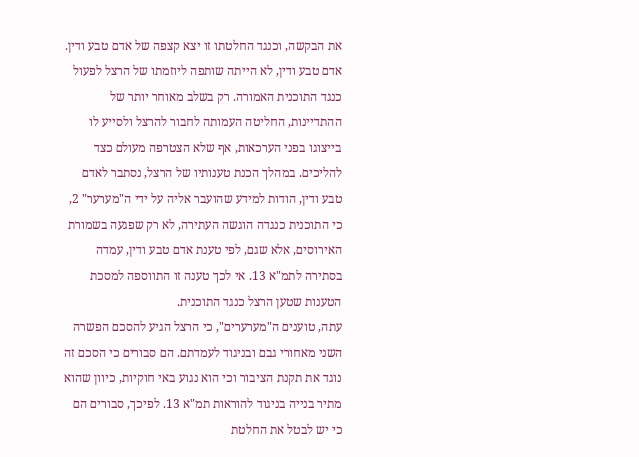את הבקשה, וכנגד החלטתו זו יצא קצפה של אדם טבע ודין.
אדם טבע ודין, לא הייתה שותפה ליוזמתו של הרצל לפעול כנגד התוכנית האמורה. רק בשלב מאוחר יותר של ההתדיינות, החליטה העמותה לחבור להרצל ולסייע לו בייצוגו בפני הערכאות, אף שלא הצטרפה מעולם כצד להליכים. במהלך הכנת טענותיו של הרצל, נסתבר לאדם טבע ודין, הודות למידע שהועבר אליה על ידי ה"מערער" 2, כי התוכנית כנגדה הוגשה העתירה, לא רק שפגעה בשמורת האירוסים, אלא שגם, לפי טענת אדם טבע ודין, עמדה בסתירה לתמ"א 13. אי לכך טענה זו התווספה למסכת הטענות שטען הרצל כנגד התוכנית.
עתה, טוענים ה"מערערים", כי הרצל הגיע להסכם הפשרה השני מאחורי גבם ובניגוד לעמדתם. הם סבורים כי הסכם זה נוגד את תקנת הציבור וכי הוא נגוע באי חוקיות, כיוון שהוא מתיר בנייה בניגוד להוראות תמ"א 13. לפיכך, סבורים הם כי יש לבטל את החלטת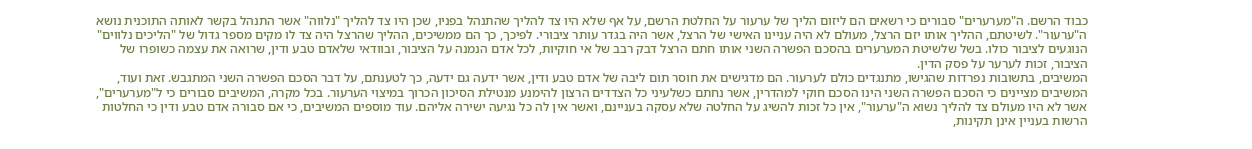כבוד הרשם. ה"מערערים" סבורים כי רשאים הם ליזום הליך של ערעור על החלטת הרשם, על אף שלא היו צד להליך שהתנהל בפניו, שכן היו צד להליך "נלווה" אשר התנהל בקשר לאותה התוכנית נושא ה"ערעור". לשיטתם, ההליך אותו יזם הרצל, מעולם לא היה עניינו האישי של הרצל, אשר היה בגדר עותר ציבורי. לפיכך, כך הם ממשיכים, ההליך שהרצל היה צד לו מקים מספר גדול של "הליכים נלווים" הנוגעים לציבור כולו. בשל שלשיטת המערערים בהסכם הפשרה השני אותו חתם הרצל דבק רבב של אי חוקיות, לכל אדם הנמנה על הציבור, ובוודאי שלאדם טבע ודין, שרואה את עצמה כשופרו של הציבור, זכות לערער על פסק הדין.
המשיבים, בתשובות נפרדות שהגישו, מתנגדים כולם לערעור. הם מדגישים את חוסר תום ליבה של אדם טבע ודין, אשר ידעה גם ידעה, כך לטענתם, על דבר הסכם הפשרה השני המתגבש. זאת ועוד, המשיבים מציינים כי הסכם הפשרה השני הינו הסכם חוקי למהדרין, אשר נחתם כשלעיני כל הצדדים הרצון להימנע מנטילת הסיכון הכרוך במיצוי הערעור. בכל מקרה, המשיבים סבורים כי ל"מערערים", אשר לא היו מעולם צד להליך נשוא ה"ערעור", אין כל זכות להשיג על החלטה שלא עסקה בעניינם, ואשר אין לה כל נגיעה ישירה אליהם. עוד מוספים המשיבים, כי אם סבורה אדם טבע ודין כי החלטות הרשות בעניין אינן תקינות,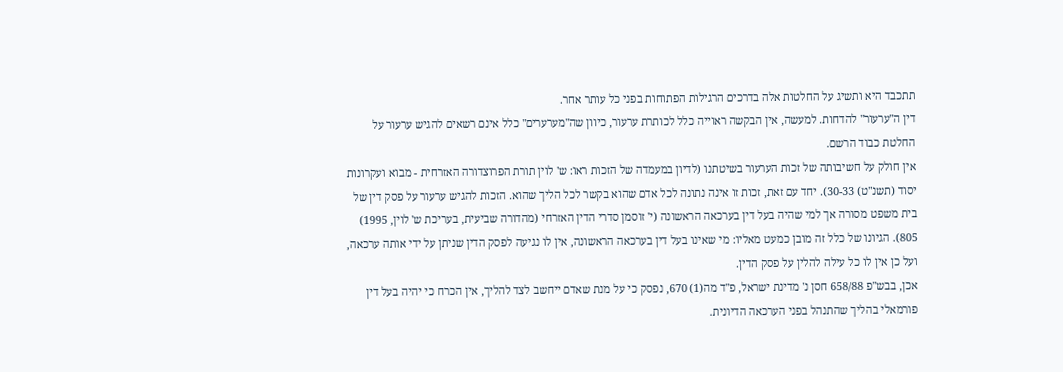תתכבד היא ותשיג על החלטות אלה בדרכים הרגילות הפתוחות בפני כל עותר אחר.
דין ה"ערעור" להדחות. למעשה, אין הבקשה ראוייה כלל לכותרת ערעור, כיוון שה"מערערים" כלל אינם רשאים להגיש ערעור על החלטת כבוד הרשם.
אין חולק על חשיבותה של זכות הערעור בשיטתנו (לדיון במעמדה של הזכות ראו: ש' לוין תורת הפרוצדורה האזרחית - מבוא ועקרונות יסוד (תשנ"ט) 30-33). יחד עם זאת, זכות זו אינה נתונה לכל אדם שהוא בקשר לכל הליך שהוא. הזכות להגיש ערעור על פסק דין של בית משפט מסורה אך למי שהיה בעל דין בערכאה הראשונה (י' זוסמן סדרי הדין האזרחי (מהדורה שביעית, בעריכת ש' לוין, 1995) 805). הגיונו של כלל זה מובן כמעט מאליו: מי שאינו בעל דין בערכאה הראשונה, אין לו נגיעה לפסק הדין שניתן על ידי אותה ערכאה, ועל כן אין לו כל עילה להלין על פסק הדין.
אכן, בבש"פ 658/88 חסן נ' מדינת ישראל, פ"ד מה(1) 670, נפסק כי על מנת שאדם ייחשב לצד להליך, אין הכרח כי יהיה בעל דין פורמאלי בהליך שהתנהל בפני הערכאה הדיונית.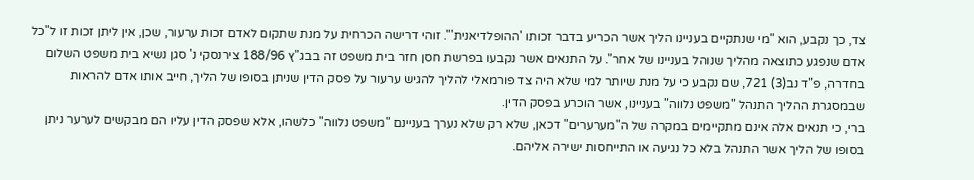צד, כך נקבע, הוא "מי שנתקיים בעניינו הליך אשר הכריע בדבר זכותו 'ההופלדיאנית'". זוהי דרישה הכרחית על מנת שתקום לאדם זכות ערעור, שכן, אין ליתן זכות זו ל"כל אדם שנפגע כתוצאה מהליך שנוהל בעניינו של אחר". על התנאים אשר נקבעו בפרשת חסן חזר בית משפט זה בבג"ץ 188/96 צירנסקי נ' סגן נשיא בית משפט השלום בחדרה, פ"ד נב(3) 721, שם נקבע כי על מנת שיותר למי שלא היה צד פורמאלי להליך להגיש ערעור על פסק הדין שניתן בסופו של הליך, חייב אותו אדם להראות שבמסגרת ההליך התנהל "משפט נלווה" בעניינו, אשר הוכרע בפסק הדין.
ברי, כי תנאים אלה אינם מתקיימים במקרה של ה"מערערים" דכאן, שלא רק שלא נערך בעניינם "משפט נלווה" כלשהו, אלא שפסק הדין עליו הם מבקשים לערער ניתן בסופו של הליך אשר התנהל בלא כל נגיעה או התייחסות ישירה אליהם.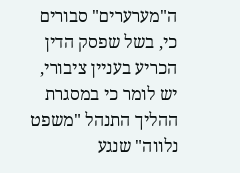ה"מערערים" סבורים כי, בשל שפסק הדין הכריע בעניין ציבורי, יש לומר כי במסגרת ההליך התנהל "משפט נלווה" שנגע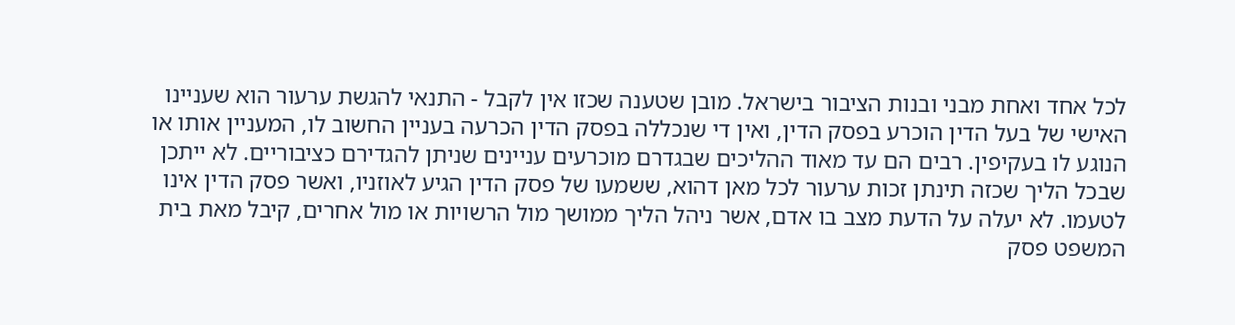לכל אחד ואחת מבני ובנות הציבור בישראל. מובן שטענה שכזו אין לקבל - התנאי להגשת ערעור הוא שעניינו האישי של בעל הדין הוכרע בפסק הדין, ואין די שנכללה בפסק הדין הכרעה בעניין החשוב לו, המעניין אותו או הנוגע לו בעקיפין. רבים הם עד מאוד ההליכים שבגדרם מוכרעים עניינים שניתן להגדירם כציבוריים. לא ייתכן שבכל הליך שכזה תינתן זכות ערעור לכל מאן דהוא, ששמעו של פסק הדין הגיע לאוזניו, ואשר פסק הדין אינו לטעמו. לא יעלה על הדעת מצב בו אדם, אשר ניהל הליך ממושך מול הרשויות או מול אחרים, קיבל מאת בית המשפט פסק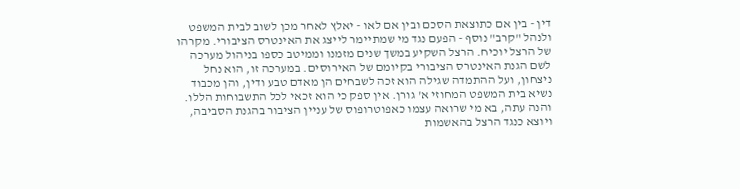דין - בין אם כתוצאת הסכם ובין אם לאו - יאלץ לאחר מכן לשוב לבית המשפט ולנהל "קרב" נוסף - הפעם נגד מי שמתיימר לייצג את האינטרס הציבורי. מקרהו של הרצל יוכיח. הרצל השקיע במשך שנים מזמנו וממיטב כספו בניהול מערכה לשם הגנת האינטרס הציבורי בקיומם של האירוסים. במערכה זו, הוא נחל ניצחון, ועל ההתמדה שגילה הוא זכה לשבחים הן מאדם טבע ודין, והן מכבוד נשיא בית המשפט המחוזי א' גורן. אין ספק כי הוא זכאי לכל התשבוחות הללו. והנה עתה, בא מי שרואה עצמו כאפוטרופוס של עניין הציבור בהגנת הסביבה, ויוצא כנגד הרצל בהאשמות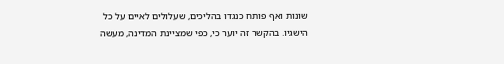שונות ואף פותח כנגדו בהליכים, שעלולים לאיים על כל הישגיו. בהקשר זה יוער כי, כפי שמציינת המדינה, מעשה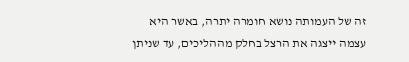זה של העמותה נושא חומרה יתרה, באשר היא עצמה ייצגה את הרצל בחלק מההליכים, עד שניתן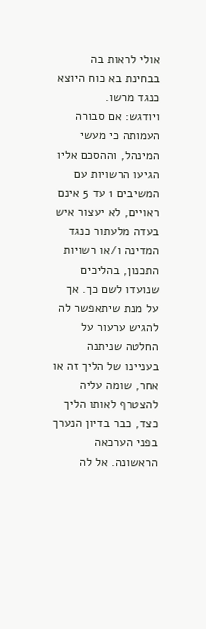אולי לראות בה בבחינת בא כוח היוצא כנגד מרשו.
ויודגש: אם סבורה העמותה כי מעשי המינהל, וההסכם אליו הגיעו הרשויות עם המשיבים 1 עד 5 אינם ראויים, לא יעצור איש בעדה מלעתור כנגד המדינה ו/או רשויות התכנון, בהליכים שנועדו לשם כך. אך על מנת שיתאפשר לה להגיש ערעור על החלטה שניתנה בעניינו של הליך זה או אחר, שומה עליה להצטרף לאותו הליך כצד, כבר בדיון הנערך בפני הערכאה הראשונה. אל לה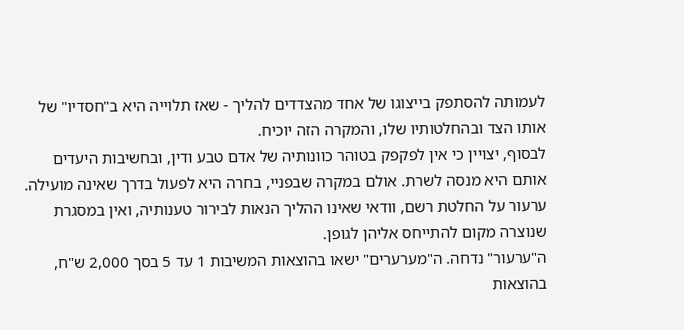לעמותה להסתפק בייצוגו של אחד מהצדדים להליך - שאז תלוייה היא ב"חסדיו" של אותו הצד ובהחלטותיו שלו, והמקרה הזה יוכיח.
לבסוף, יצויין כי אין לפקפק בטוהר כוונותיה של אדם טבע ודין, ובחשיבות היעדים אותם היא מנסה לשרת. אולם במקרה שבפניי, בחרה היא לפעול בדרך שאינה מועילה. ערעור על החלטת רשם, וודאי שאינו ההליך הנאות לבירור טענותיה, ואין במסגרת שנוצרה מקום להתייחס אליהן לגופן.
ה"ערעור" נדחה. ה"מערערים" ישאו בהוצאות המשיבות 1 עד 5 בסך 2,000 ש"ח, בהוצאות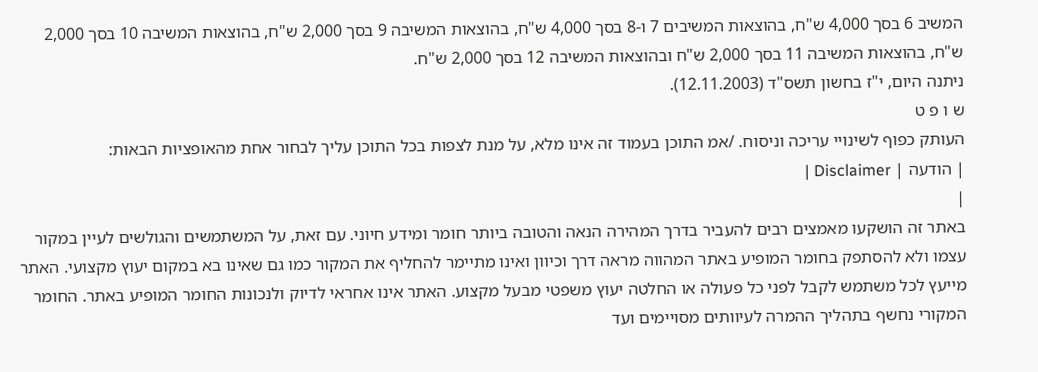המשיב 6 בסך 4,000 ש"ח, בהוצאות המשיבים 7 ו-8 בסך 4,000 ש"ח, בהוצאות המשיבה 9 בסך 2,000 ש"ח, בהוצאות המשיבה 10 בסך 2,000 ש"ח, בהוצאות המשיבה 11 בסך 2,000 ש"ח ובהוצאות המשיבה 12 בסך 2,000 ש"ח.
ניתנה היום, י"ז בחשון תשס"ד (12.11.2003).
ש ו פ ט
העותק כפוף לשינויי עריכה וניסוח. /אמ התוכן בעמוד זה אינו מלא, על מנת לצפות בכל התוכן עליך לבחור אחת מהאופציות הבאות:
| הודעה | Disclaimer |
|
באתר זה הושקעו מאמצים רבים להעביר בדרך המהירה הנאה והטובה ביותר חומר ומידע חיוני. עם זאת, על המשתמשים והגולשים לעיין במקור עצמו ולא להסתפק בחומר המופיע באתר המהווה מראה דרך וכיוון ואינו מתיימר להחליף את המקור כמו גם שאינו בא במקום יעוץ מקצועי. האתר מייעץ לכל משתמש לקבל לפני כל פעולה או החלטה יעוץ משפטי מבעל מקצוע. האתר אינו אחראי לדיוק ולנכונות החומר המופיע באתר. החומר המקורי נחשף בתהליך ההמרה לעיוותים מסויימים ועד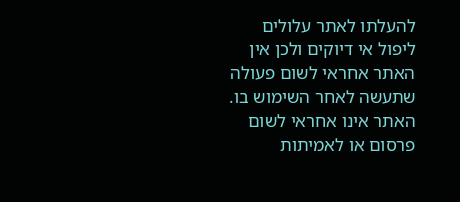להעלתו לאתר עלולים ליפול אי דיוקים ולכן אין האתר אחראי לשום פעולה שתעשה לאחר השימוש בו. האתר אינו אחראי לשום פרסום או לאמיתות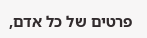פרטים של כל אדם,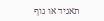תאגיד או גוף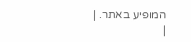המופיע באתר. |
|